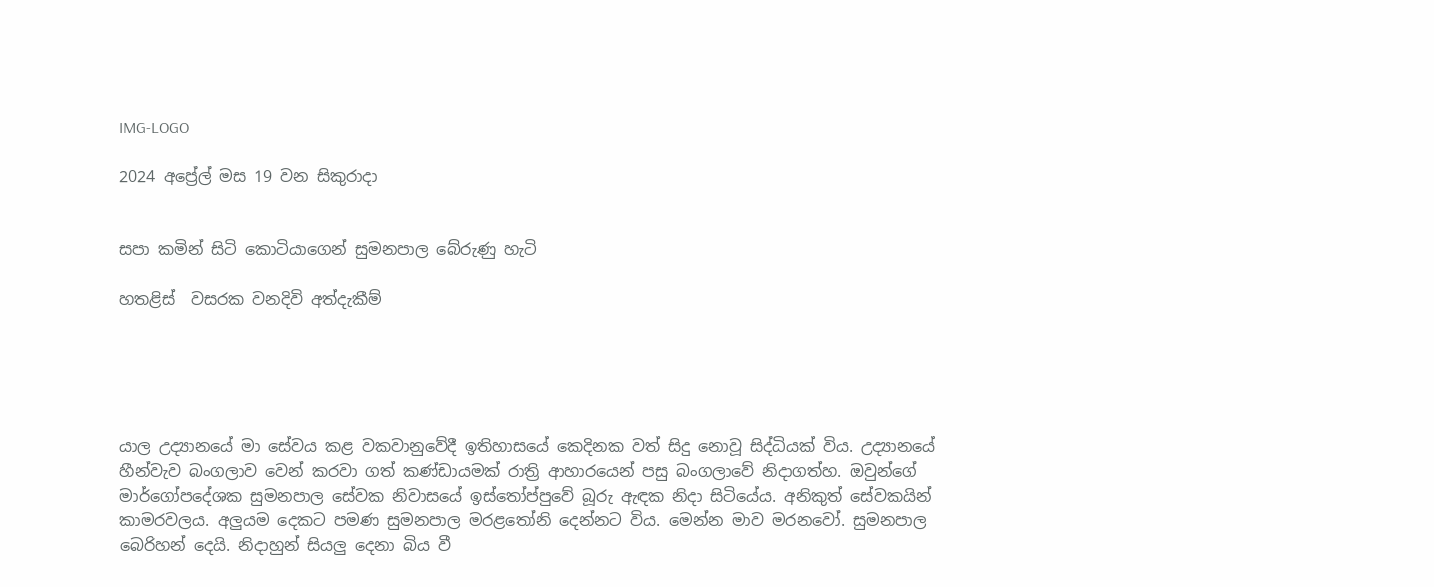IMG-LOGO

2024 අප්‍රේල් මස 19 වන සිකුරාදා


සපා කමින් සිටි කොටියාගෙන් සුමනපාල බේරුණු හැටි

හතළිස්  වසරක වනදිවි අත්දැකීම්





යාල උද්‍යානයේ මා සේවය කළ වකවානුවේදී ඉතිහාසයේ කෙදිනක වත් සිදු නොවූ සිද්ධියක් විය. උද්‍යානයේ හීන්වැව බංගලාව වෙන් කරවා ගත් කණ්ඩායමක් රාත්‍රි ආහාරයෙන් පසු බංගලාවේ නිදාගත්හ. ඔවුන්ගේ මාර්ගෝපදේශක සුමනපාල සේවක නිවාසයේ ඉස්තෝප්පුවේ බූරු ඇඳක නිදා සිටියේය. අනිකුත් සේවකයින් කාමරවලය. අලුයම දෙකට පමණ සුමනපාල මරළතෝනි දෙන්නට විය. මෙන්න මාව මරනවෝ. සුමනපාල බෙරිහන් දෙයි. නිදාහුන් සියලු දෙනා බිය වී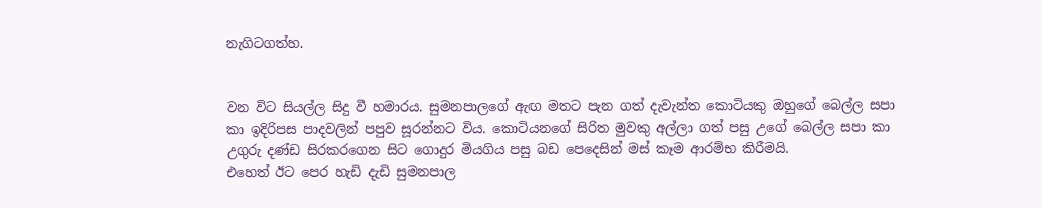නැගිටගත්හ.


වන විට සියල්ල සිදු වී හමාරය. සුමනපාලගේ ඇඟ මතට පැන ගත් දැවැන්ත කොටියකු ඔහුගේ බෙල්ල සපා කා ඉදිරිපස පාදවලින් පපුව සූරන්නට විය. කොටියනගේ සිරිත මුවකු අල්ලා ගත් පසු උගේ බෙල්ල සපා කා උගුරු දණ්ඩ සිරකරගෙන සිට ගොදුර මියගිය පසු බඩ පෙදෙසින් මස් කෑම ආරම්භ කිරීමයි.
එහෙත් ඊට පෙර හැඩි දැඩි සුමනපාල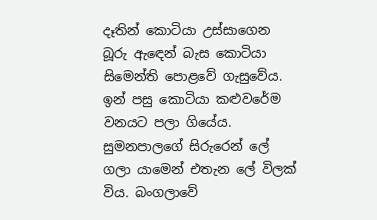දෑතින් කොටියා උස්සාගෙන බූරු ඇඳෙන් බැස කොටියා සිමෙන්ති පොළවේ ගැසුවේය. ඉන් පසු කොටියා කළුවරේම වනයට පලා ගියේය. සුමනපාලගේ සිරුරෙන් ලේ ගලා යාමෙන් එතැන ලේ විලක් විය. බංගලාවේ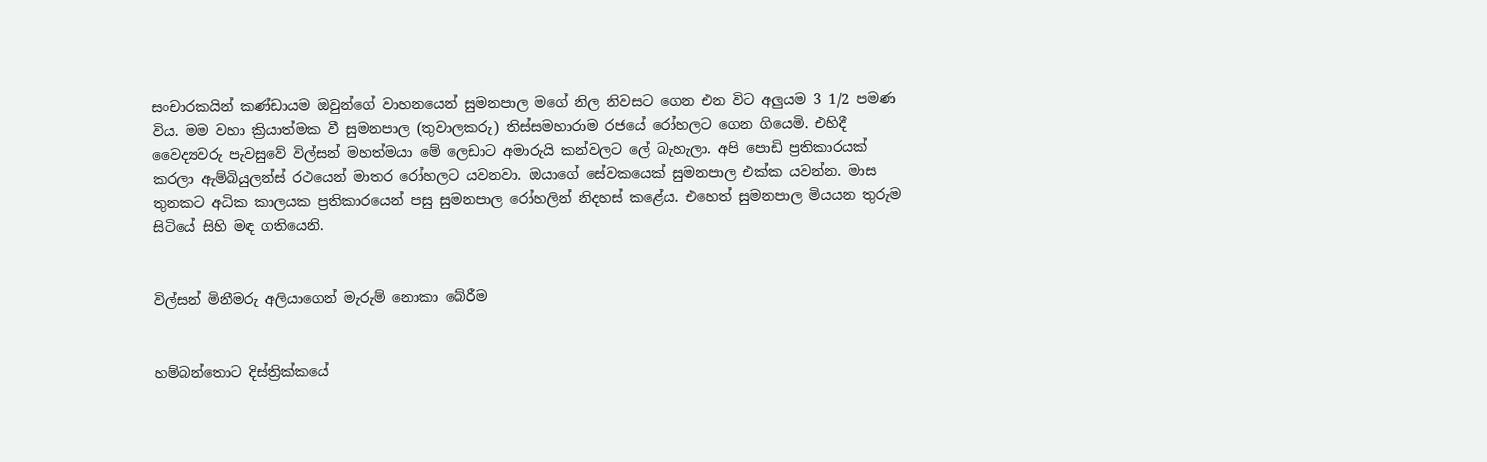සංචාරකයින් කණ්ඩායම ඔවුන්ගේ වාහනයෙන් සුමනපාල මගේ නිල නිවසට ගෙන එන විට අලුයම 3 1/2 පමණ විය. මම වහා ක්‍රියාත්මක වී සුමනපාල (තුවාලකරු) තිස්සමහාරාම රජයේ රෝහලට ගෙන ගියෙමි. එහිදී වෛද්‍යවරු පැවසුවේ විල්සන් මහත්මයා මේ ලෙඩාට අමාරුයි කන්වලට ලේ බැහැලා. අපි පොඩි ප්‍රතිකාරයක් කරලා ඇම්බියුලන්ස් රථයෙන් මාතර රෝහලට යවනවා. ඔයාගේ සේවකයෙක් සුමනපාල එක්ක යවන්න. මාස තුනකට අධික කාලයක ප්‍රතිකාරයෙන් පසු සුමනපාල රෝහලින් නිදහස් කළේය. එහෙත් සුමනපාල මියයන තුරුම සිටියේ සිහි මඳ ගතියෙනි.


විල්සන් මිනීමරු අලියාගෙන් මැරුම් නොකා බේරීම


හම්බන්තොට දිස්ත්‍රික්කයේ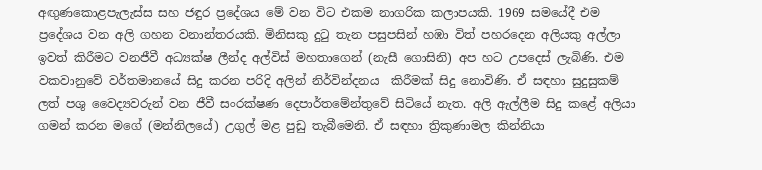අඟුණකොළපැලැස්ස සහ ජඳුර ප්‍රදේශය මේ වන විට එකම නාගරික කලාපයකි. 1969 සමයේදී එම ප්‍රදේශය වන අලි ගහන වනාන්තරයකි. මිනිසකු දුටු තැන පසුපසින් හඹා විත් පහරදෙන අලියකු අල්ලා ඉවත් කිරීමට වනජීවී අධ්‍යක්ෂ ලීන්ද අල්විස් මහතාගෙන් (නැසී ගොසිනි) අප හට උපදෙස් ලැබිණි. එම වකවානුවේ වර්තමානයේ සිදු කරන පරිදි අලින් නිර්වින්දනය  කිරීමක් සිදු නොවිණි. ඒ සඳහා සුදුසුකම් ලත් පශු වෛද්‍යවරුන් වන ජීවී සංරක්ෂණ දෙපාර්තමේන්තුවේ සිටියේ නැත. අලි ඇල්ලීම සිදු කළේ අලියා ගමන් කරන මගේ (මන්නිලයේ) උගුල් මළ පුඩු තැබීමෙනි. ඒ සඳහා ත්‍රිකුණාමල කින්නියා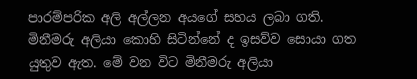පාරම්පරික අලි අල්ලන අයගේ සහය ලබා ගති. මිනීමරු අලියා කොහි සිටින්නේ ද ඉසව්ව සොයා ගත යුතුව ඇත. මේ වන විට මිනීමරු අලියා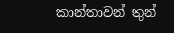කාන්තාවන් තුන්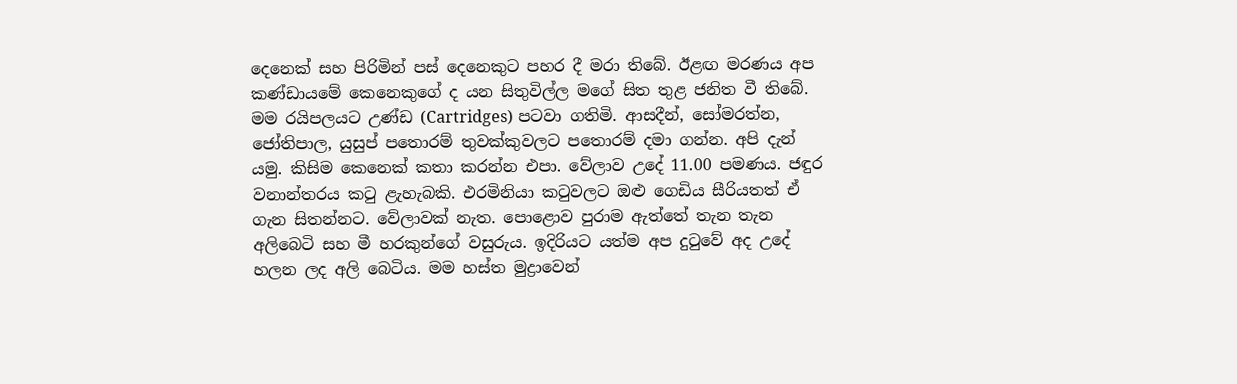දෙනෙක් සහ පිරිමින් පස් දෙනෙකුට පහර දී මරා තිබේ. ඊළඟ මරණය අප කණ්ඩායමේ කෙනෙකුගේ ද යන සිතුවිල්ල මගේ සිත තුළ ජනිත වී තිබේ. මම රයිපලයට උණ්ඩ (Cartridges) පටවා ගතිමි. ආසදීන්, සෝමරත්න, ජෝතිපාල, යුසුප් පතොරම් තුවක්කුවලට පතොරම් දමා ගන්න. අපි දැන් යමු. කිසිම කෙනෙක් කතා කරන්න එපා. වේලාව උදේ 11.00 පමණය. ජඳුර වනාන්තරය කටු ළැහැබකි. එරමිනියා කටුවලට ඔළු ගෙඩිය සීරියතත් ඒ ගැන සිතන්නට. වේලාවක් නැත. පොළොව පුරාම ඇත්තේ තැන තැන අලිබෙටි සහ මී හරකුන්ගේ වසුරුය. ඉදිරියට යත්ම අප දුටුවේ අද උදේ හලන ලද අලි බෙටිය. මම හස්ත මුද්‍රාවෙන්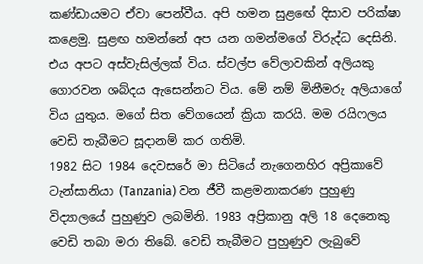කණ්ඩායමට ඒවා පෙන්වීය. අපි හමන සුළඟේ දිසාව පරික්ෂා කළෙමු. සුළඟ හමන්නේ අප යන ගමන්මගේ විරුද්ධ දෙසිනි. එය අපට අස්වැසිල්ලක් විය. ස්වල්ප වේලාවකින් අලියකු ගොරවන ශබ්දය ඇසෙන්නට විය. මේ නම් මිනීමරු අලියාගේ විය යුතුය. මගේ සිත වේගයෙන් ක්‍රියා කරයි. මම රයිෆලය වෙඩි තැබීමට සූදානම් කර ගතිමි.
1982 සිට 1984 දෙවසරේ මා සිටියේ නැගෙනහිර අප්‍රිකාවේ ටැන්සානියා (Tanzania) වන ජීවී කළමනාකරණ පුහුණු විද්‍යාලයේ පුහුණුව ලබමිනි. 1983 අප්‍රිකානු අලි 18 දෙනෙකු වෙඩි තබා මරා තිබේ. වෙඩි තැබීමට පුහුණුව ලැබුවේ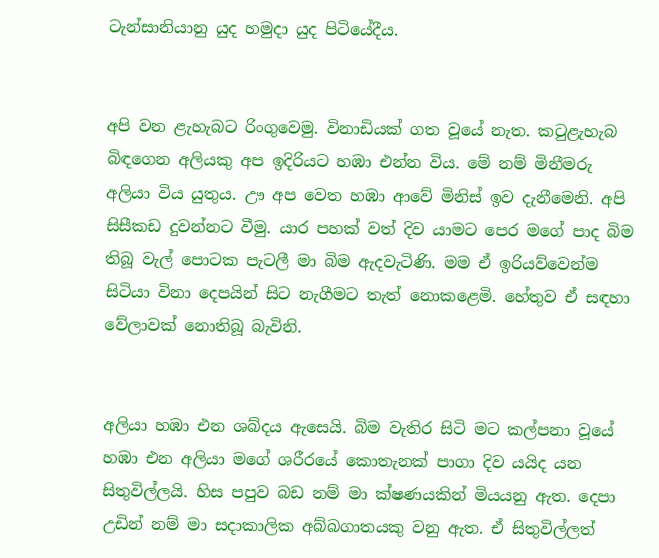ටැන්සානියානු යුද හමුදා යුද පිටියේදීය.


අපි වන ළැහැබට රිංගුවෙමු. විනාඩියක් ගත වූයේ නැත. කටුළැහැබ බිඳගෙන අලියකු අප ඉදිරියට හඹා එන්න විය. මේ නම් මිනීමරු අලියා විය යුතුය. ඌ අප වෙත හඹා ආවේ මිනිස් ඉව දැනීමෙනි. අපි සිසීකඩ දුවන්නට වීමු. යාර පහක් වත් දිව යාමට පෙර මගේ පාද බිම තිබූ වැල් පොටක පැටලී මා බිම ඇදවැටිණි. මම ඒ ඉරියව්වෙන්ම සිටියා විනා දෙපයින් සිට නැගීමට තැත් නොකළෙමි. හේතුව ඒ සඳහා වේලාවක් නොතිබූ බැවිනි.


අලියා හඹා එන ශබ්දය ඇසෙයි. බිම වැතිර සිටි මට කල්පනා වූයේ හඹා එන අලියා මගේ ශරීරයේ කොතැනක් පාගා දිව යයිද යන සිතුවිල්ලයි. හිස පපුව බඩ නම් මා ක්ෂණයකින් මියයනු ඇත. දෙපා උඩින් නම් මා සදාකාලික අබ්බගාතයකු වනු ඇත. ඒ සිතුවිල්ලත්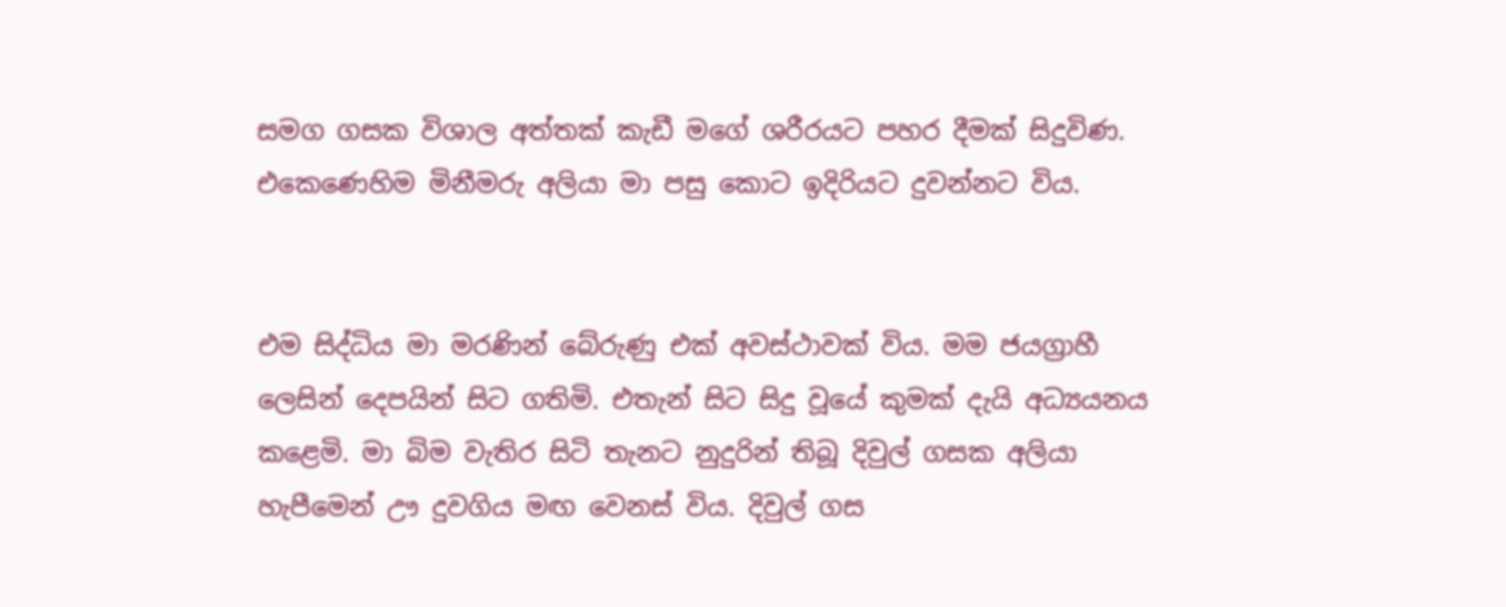සමග ගසක විශාල අත්තක් කැඩී මගේ ශරීරයට පහර දීමක් සිදුවිණ. එකෙණෙහිම මිනීමරු අලියා මා පසු කොට ඉදිරියට දුවන්නට විය.


එම සිද්ධිය මා මරණින් බේරුණු එක් අවස්ථාවක් විය. මම ජයග්‍රාහී ලෙසින් දෙපයින් සිට ගතිමි. එතැන් සිට සිදු වූයේ කුමක් දැයි අධ්‍යයනය කළෙමි. මා බිම වැතිර සිටි තැනට නුදුරින් තිබූ දිවුල් ගසක අලියා හැපීමෙන් ඌ දුවගිය මඟ වෙනස් විය. දිවුල් ගස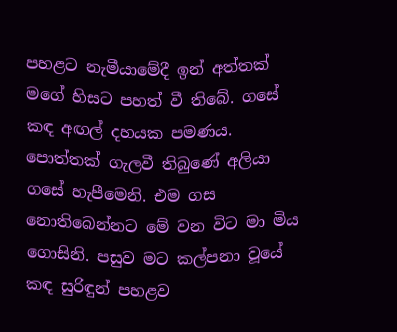පහළට නැමීයාමේදී ඉන් අත්තක් මගේ හිසට පහත් වී තිබේ. ගසේ කඳ අඟල් දහයක පමණය. පොත්තක් ගැලවී තිබුණේ අලියා ගසේ හැපීමෙනි. එම ගස නොතිබෙන්නට මේ වන විට මා මිය ගොසිනි. පසුව මට කල්පනා වූයේ කඳ සුරිඳුන් පහළව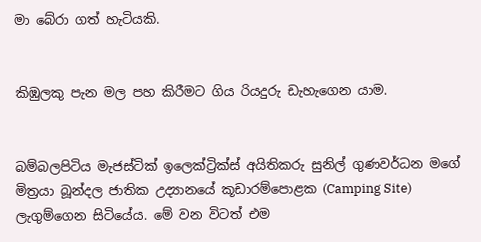මා බේරා ගත් හැටියකි.


කිඹුලකු පැන මල පහ කිරීමට ගිය රියදුරු ඩැහැගෙන යාම.


බම්බලපිටිය මැජස්ටික් ඉලෙක්ට්‍රික්ස් අයිතිකරු සුනිල් ගුණවර්ධන මගේ මිත්‍රයා බූන්දල ජාතික උද්‍යානයේ කූඩාරම්පොළක (Camping Site) ලැගුම්ගෙන සිටියේය. මේ වන විටත් එම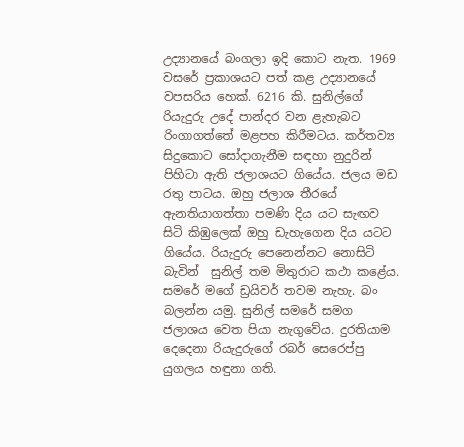උද්‍යානයේ බංගලා ඉදි කොට නැත. 1969 වසරේ ප්‍රකාශයට පත් කළ උද්‍යානයේ වපසරිය හෙක්. 6216 කි. සුනිල්ගේ රියැදුරු උදේ පාන්දර වන ළැහැබට රිංගාගත්තේ මළපහ කිරීමටය. කර්තව්‍ය සිදුකොට සෝදාගැනීම සඳහා නුදුරින් පිහිටා ඇති ජලාශයට ගියේය. ජලය මඩ රතු පාටය. ඔහු ජලාශ තීරයේ ඇනතියාගත්තා පමණි දිය යට සැඟව සිටි කිඹුලෙක් ඔහු ඩැහැගෙන දිය යටට ගියේය. රියැදුරු පෙනෙන්නට නොසිටි බැවින්  සුනිල් තම මිතුරාට කථා කළේය. සමරේ මගේ ඩ්‍රයිවර් තවම නැහැ. බං බලන්න යමු. සුනිල් සමරේ සමග ජලාශය වෙත පියා නැගුවේය. දුරතියාම දෙදෙනා රියැදුරුගේ රබර් සෙරෙප්පු යුගලය හඳුනා ගති.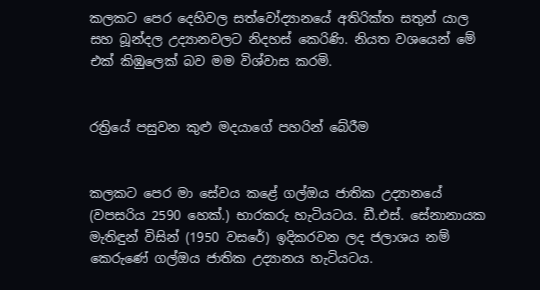කලකට පෙර දෙහිවල සත්වෝද්‍යානයේ අතිරික්ත සතුන් යාල සහ බූන්දල උද්‍යානවලට නිදහස් කෙරිණි. නියත වශයෙන් මේ එක් කිඹුලෙක් බව මම විශ්වාස කරමි.


රත්‍රියේ පසුවන කුළු මදයාගේ පහරින් බේරීම


කලකට පෙර මා සේවය කළේ ගල්ඔය ජාතික උද්‍යානයේ (වපසරිය 2590 හෙක්.) භාරකරු හැටියටය. ඩී.එස්. සේනානායක මැතිඳුන් විසින් (1950 වසරේ) ඉදිකරවන ලද ජලාශය නම් කෙරුණේ ගල්ඔය ජාතික උද්‍යානය හැටියටය.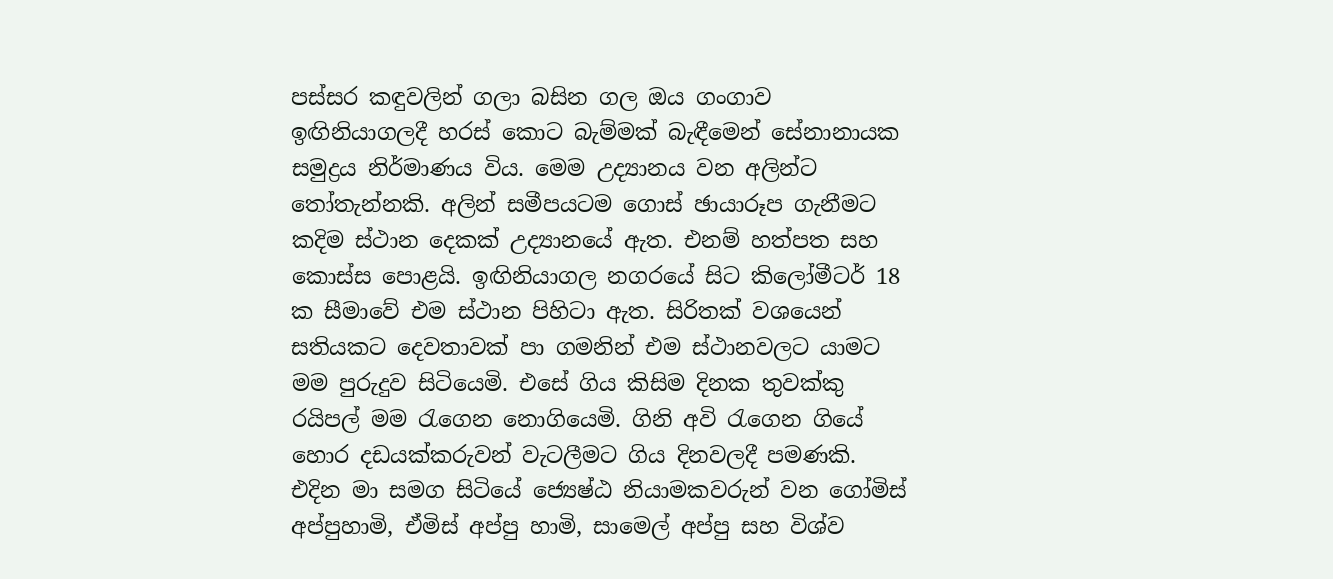පස්සර කඳුවලින් ගලා බසින ගල ඔය ගංගාව ඉඟිනියාගලදී හරස් කොට බැම්මක් බැඳීමෙන් සේනානායක සමුද්‍රය නිර්මාණය විය. මෙම උද්‍යානය වන අලින්ට තෝතැන්නකි. අලින් සමීපයටම ගොස් ඡායාරූප ගැනීමට කදිම ස්ථාන දෙකක් උද්‍යානයේ ඇත. එනම් හත්පත සහ කොස්ස පොළයි. ඉඟිනියාගල නගරයේ සිට කිලෝමීටර් 18 ක සීමාවේ එම ස්ථාන පිහිටා ඇත. සිරිතක් වශයෙන් සතියකට දෙවතාවක් පා ගමනින් එම ස්ථානවලට යාමට මම පුරුදුව සිටියෙමි. එසේ ගිය කිසිම දිනක තුවක්කු රයිපල් මම රැගෙන නොගියෙමි. ගිනි අවි රැගෙන ගියේ හොර දඩයක්කරුවන් වැටලීමට ගිය දිනවලදී පමණකි. එදින මා සමග සිටියේ ජ්‍යෙෂ්ඨ නියාමකවරුන් වන ගෝමිස් අප්පුහාමි, ඒමිස් අප්පු හාමි, සාමෙල් අප්පු සහ විශ්ව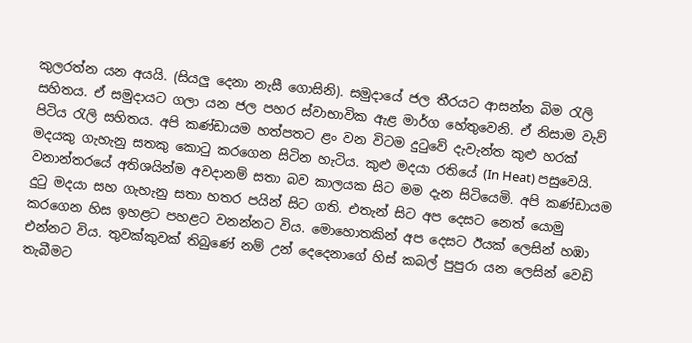කුලරත්න යන අයයි. (සියලු දෙනා නැසී ගොසිනි). සමුදායේ ජල තීරයට ආසන්න බිම රැලි සහිතය. ඒ සමුදායට ගලා යන ජල පහර ස්වාභාවික ඇළ මාර්ග හේතුවෙනි. ඒ නිසාම වැව් පිටිය රැලි සහිතය. අපි කණ්ඩායම හත්පතට ළං වන විටම දුටුවේ දැවැන්ත කුළු හරක් මදයකු ගැහැනු සතකු කොටු කරගෙන සිටින හැටිය. කුළු මදයා රතියේ (In Heat) පසුවෙයි. වනාන්තරයේ අතිශයින්ම අවදානම් සතා බව කාලයක සිට මම දැන සිටියෙමි. අපි කණ්ඩායම දුටු මදයා සහ ගැහැනු සතා හතර පයින් සිට ගති. එතැන් සිට අප දෙසට නෙත් යොමු කරගෙන හිස ඉහළට පහළට වනන්නට විය. මොහොතකින් අප දෙසට ඊයක් ලෙසින් හඹා එන්නට විය. තුවක්කුවක් තිබුණේ නම් උන් දෙදෙනාගේ හිස් කබල් පුපුරා යන ලෙසින් වෙඩි තැබීමට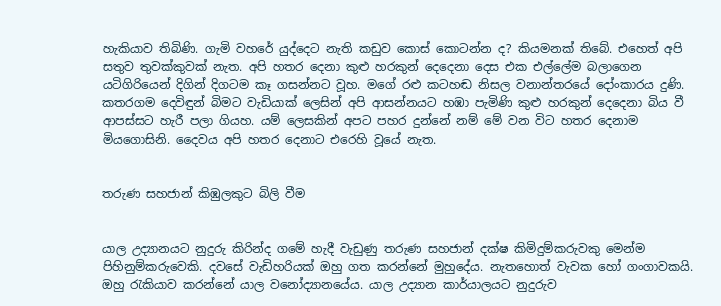හැකියාව තිබිණි. ගැමි වහරේ යුද්දෙට නැති කඩුව කොස් කොටන්න ද? කියමනක් තිබේ. එහෙත් අපි සතුව තුවක්කුවක් නැත. අපි හතර දෙනා කුළු හරකුන් දෙදෙනා දෙස එක එල්ලේම බලාගෙන යටිගිරියෙන් දිගින් දිගටම කෑ ගසන්නට වූහ. මගේ රළු කටහඬ නිසල වනාන්තරයේ දෝංකාරය දුණි. කතරගම දෙවිඳුන් බිමට වැඩියාක් ලෙසින් අපි ආසන්නයට හඹා පැමිණි කුළු හරකුන් දෙදෙනා බිය වී ආපස්සට හැරී පලා ගියහ. යම් ලෙසකින් අපට පහර දුන්නේ නම් මේ වන විට හතර දෙනාම මියගොසිනි. දෛවය අපි හතර දෙනාට එරෙහි වූයේ නැත.


තරුණ සහජාන් කිඹුලකුට බිලි වීම


යාල උද්‍යානයට නුදුරු කිරින්ද ගමේ හැදී වැඩුණු තරුණ සහජාන් දක්ෂ කිමිදුම්කරුවකු මෙන්ම පිහිනුම්කරුවෙකි. දවසේ වැඩිහරියක් ඔහු ගත කරන්නේ මුහුදේය. නැතහොත් වැවක හෝ ගංගාවකයි. ඔහු රැකියාව කරන්නේ යාල වනෝද්‍යානයේය. යාල උද්‍යාන කාර්යාලයට නුදුරුව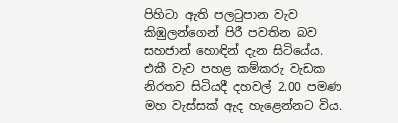පිහිටා ඇති පලටුපාන වැව කිඹුලන්ගෙන් පිරී පවතින බව සහජාන් හොඳින් දැන සිටියේය. එකී වැව පහළ කම්කරු වැඩක නිරතව සිටියදී දහවල් 2.00 පමණ මහ වැස්සක් ඇද හැළෙන්නට විය.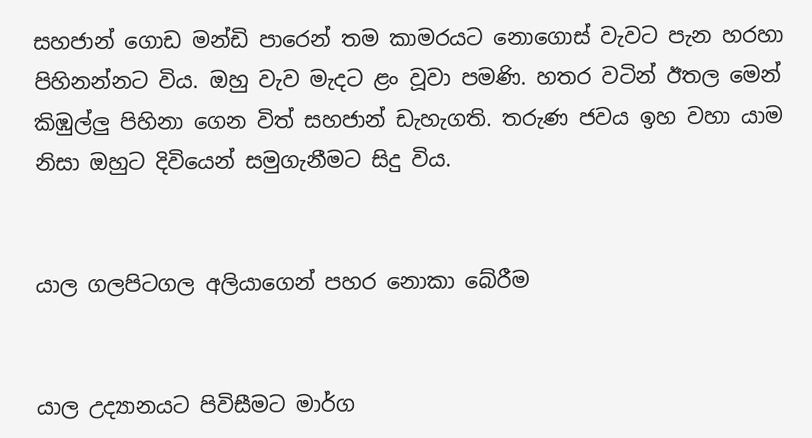සහජාන් ගොඩ මන්ඩි පාරෙන් තම කාමරයට නොගොස් වැවට පැන හරහා පිහිනන්නට විය. ඔහු වැව මැදට ළං වූවා පමණි. හතර වටින් ඊතල මෙන් කිඹුල්ලු පිහිනා ගෙන විත් සහජාන් ඩැහැගති. තරුණ ජවය ඉහ වහා යාම නිසා ඔහුට දිවියෙන් සමුගැනීමට සිදු විය.


යාල ගලපිටගල අලියාගෙන් පහර නොකා බේරීම


යාල උද්‍යානයට පිවිසීමට මාර්ග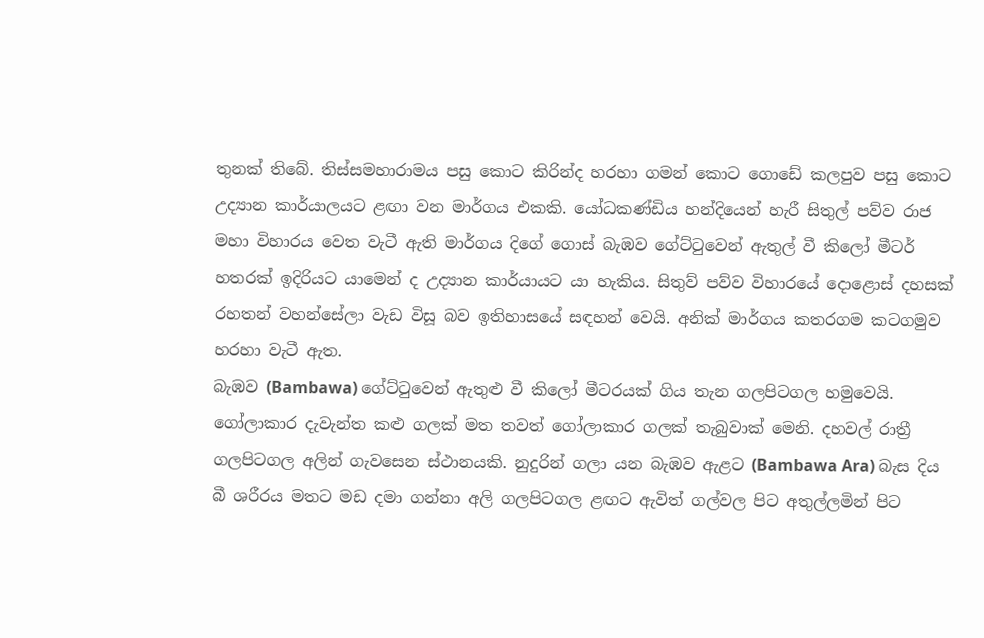තුනක් තිබේ. තිස්සමහාරාමය පසු කොට කිරින්ද හරහා ගමන් කොට ගොඩේ කලපුව පසු කොට උද්‍යාන කාර්යාලයට ළඟා වන මාර්ගය එකකි. යෝධකණ්ඩිය හන්දියෙන් හැරී සිතුල් පව්ව රාජ මහා විහාරය වෙත වැටී ඇති මාර්ගය දිගේ ගොස් බැඹව ගේට්ටුවෙන් ඇතුල් වී කිලෝ මීටර් හතරක් ඉදිරියට යාමෙන් ද උද්‍යාන කාර්යායට යා හැකිය. සිතුව් පව්ව විහාරයේ දොළොස් දහසක් රහතන් වහන්සේලා වැඩ විසූ බව ඉතිහාසයේ සඳහන් වෙයි. අනික් මාර්ගය කතරගම කටගමුව හරහා වැටී ඇත.
බැඹව (Bambawa) ගේට්ටුවෙන් ඇතුළු වී කිලෝ මීටරයක් ගිය තැන ගලපිටගල හමුවෙයි. ගෝලාකාර දැවැන්ත කළු ගලක් මත තවත් ගෝලාකාර ගලක් තැබුවාක් මෙනි. දහවල් රාත්‍රී ගලපිටගල අලින් ගැවසෙන ස්ථානයකි. නුදුරින් ගලා යන බැඹව ඇළට (Bambawa Ara) බැස දිය බී ශරීරය මතට මඩ දමා ගන්නා අලි ගලපිටගල ළඟට ඇවිත් ගල්වල පිට අතුල්ලමින් පිට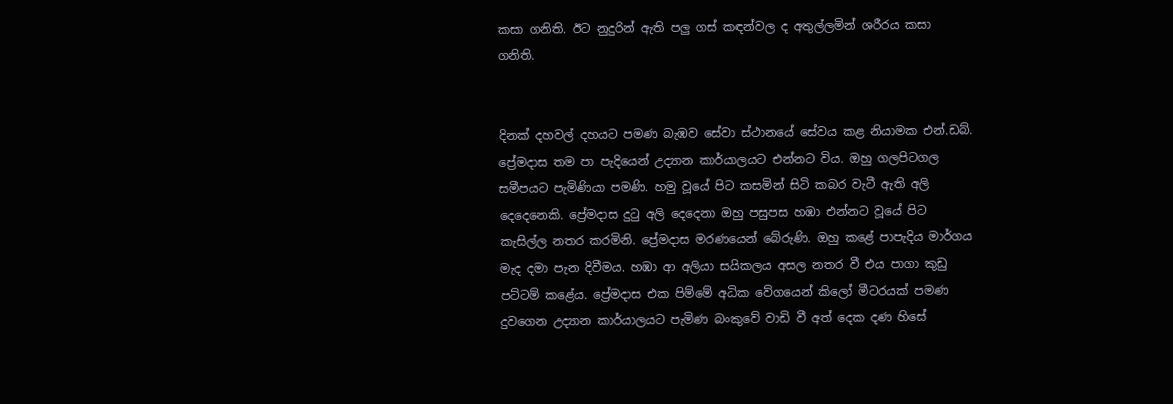කසා ගනිති. ඊට නුදුරින් ඇති පලු ගස් කඳන්වල ද අතුල්ලමින් ශරීරය කසා ගනිති.


දිනක් දහවල් දහයට පමණ බැඹව සේවා ස්ථානයේ සේවය කළ නියාමක එන්.ඩබ්. ප්‍රේමදාස තම පා පැදියෙන් උද්‍යාන කාර්යාලයට එන්නට විය. ඔහු ගලපිටගල සමීපයට පැමිණියා පමණි. හමු වූයේ පිට කසමින් සිටි කබර වැටී ඇති අලි දෙදෙනෙකි. ප්‍රේමදාස දුටු අලි දෙදෙනා ඔහු පසුපස හඹා එන්නට වූයේ පිට කැසිල්ල නතර කරමිනි. ප්‍රේමදාස මරණයෙන් බේරුණි. ඔහු කළේ පාපැදිය මාර්ගය මැද දමා පැන දිවීමය. හඹා ආ අලියා සයිකලය අසල නතර වී එය පාගා කුඩු පට්ටම් කළේය. ප්‍රේමදාස එක පිම්මේ අධික වේගයෙන් කිලෝ මීටරයක් පමණ දුවගෙන උද්‍යාන කාර්යාලයට පැමිණ බංකුවේ වාඩි වී අත් දෙක දණ හිසේ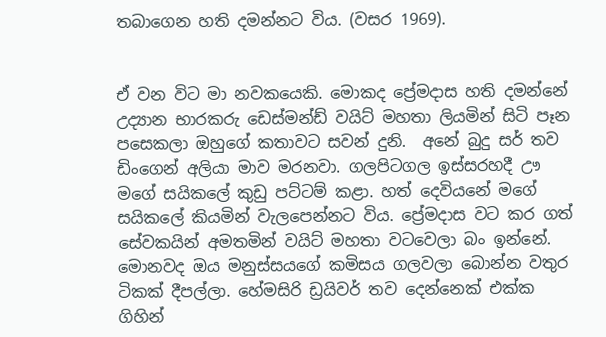තබාගෙන හති දමන්නට විය. (වසර 1969).


ඒ වන විට මා නවකයෙකි. මොකද ප්‍රේමදාස හති දමන්නේ උද්‍යාන භාරකරු ඩෙස්මන්ඩ් වයිට් මහතා ලියමින් සිටි පෑන පසෙකලා ඔහුගේ කතාවට සවන් දුනි.  අනේ බුදු සර් තව ඩිංගෙන් අලියා මාව මරනවා. ගලපිටගල ඉස්සරහදී ඌ මගේ සයිකලේ කුඩු පට්ටම් කළා. හත් දෙවියනේ මගේ සයිකලේ කියමින් වැලපෙන්නට විය. ප්‍රේමදාස වට කර ගත් සේවකයින් අමතමින් වයිට් මහතා වටවෙලා බං ඉන්නේ. මොනවද ඔය මනුස්සයගේ කමිසය ගලවලා බොන්න වතුර ටිකක් දීපල්ලා. හේමසිරි ඩ්‍රයිවර් තව දෙන්නෙක් එක්ක ගිහින්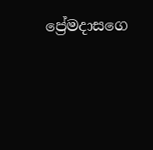ප්‍රේ‍මදාසගෙ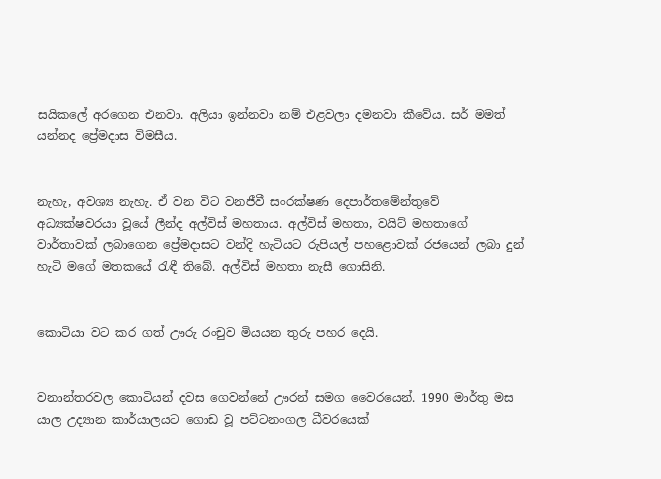සයිකලේ අරගෙන එනවා. අලියා ඉන්නවා නම් එළවලා දමනවා කීවේය. සර් මමත් යන්නද ප්‍රේමදාස විමසීය.


නැහැ, අවශ්‍ය නැහැ. ඒ වන විට වනජීවී සංරක්ෂණ දෙපාර්තමේන්තුවේ අධ්‍යක්ෂවරයා වූයේ ලීන්ද අල්විස් මහතාය. අල්විස් මහතා, වයිට් මහතාගේ වාර්තාවක් ලබාගෙන ප්‍රේමදාසට වන්දි හැටියට රුපියල් පහළොවක් රජයෙන් ලබා දුන් හැටි මගේ මතකයේ රැඳී තිබේ. අල්විස් මහතා නැසී ගොසිනි.


කොටියා වට කර ගත් ඌරු රංචුව මියයන තුරු පහර දෙයි.


වනාන්තරවල කොටියන් දවස ගෙවන්නේ ඌරන් සමග වෛරයෙන්. 1990 මාර්තු මස යාල උද්‍යාන කාර්යාලයට ගොඩ වූ පට්ටනංගල ධීවරයෙක්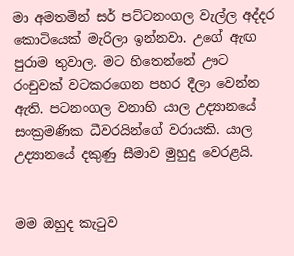මා අමතමින් සර් පට්ටනංගල වැල්ල අද්දර කොටියෙක් මැරිලා ඉන්නවා. උගේ ඇඟ පුරාම තුවාල. මට හිතෙන්නේ ඌට රංචුවක් වටකරගෙන පහර දීලා වෙන්න ඇති. පටනංගල වනාහි යාල උද්‍යානයේ සංක්‍රමණික ධීවරයින්ගේ වරායකි. යාල උද්‍යානයේ දකුණු සීමාව මුහුදු වෙරළයි.


මම ඔහුද කැටුව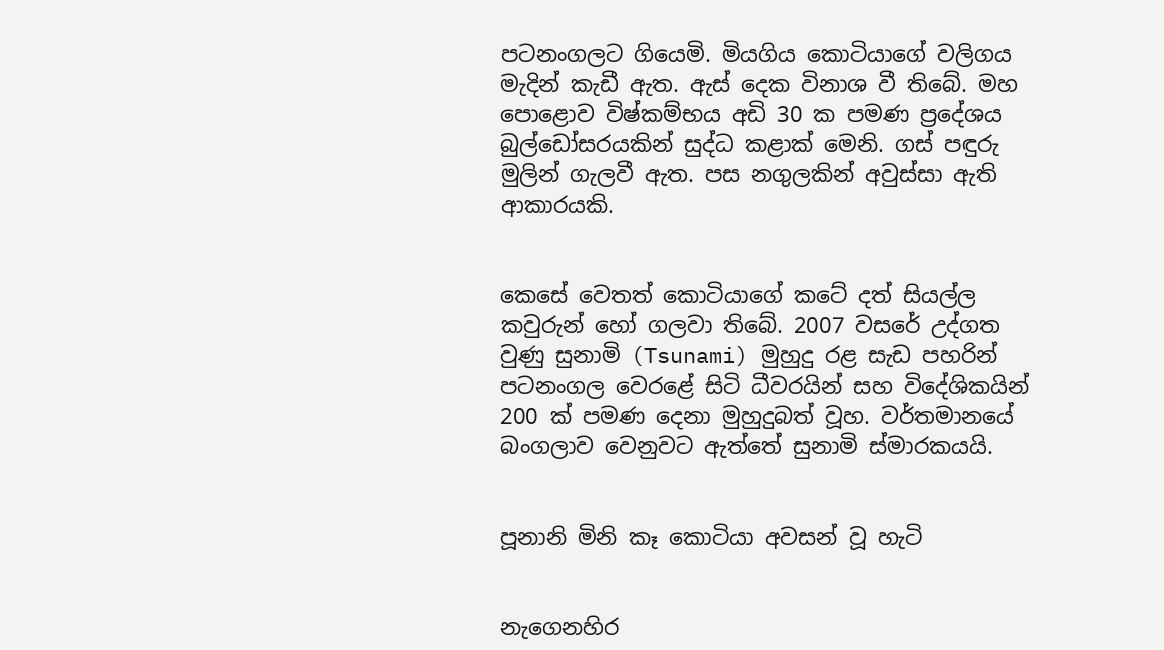පටනංගලට ගියෙමි. මියගිය කොටියාගේ වලිගය මැදින් කැඩී ඇත. ඇස් දෙක විනාශ වී තිබේ. මහ පොළොව විෂ්කම්භය අඩි 30 ක පමණ ප්‍රදේශය බුල්ඩෝසරයකින් සුද්ධ කළාක් මෙනි. ගස් පඳුරු මුලින් ගැලවී ඇත. පස නගුලකින් අවුස්සා ඇති ආකාරයකි.


කෙසේ වෙතත් කොටියාගේ කටේ දත් සියල්ල කවුරුන් හෝ ගලවා තිබේ. 2007 වසරේ උද්ගත වුණු සුනාමි (Tsunami) මුහුදු රළ සැඩ පහරින් පටනංගල වෙරළේ සිටි ධීවරයින් සහ විදේශිකයින් 200 ක් පමණ දෙනා මුහුදුබත් වූහ. වර්තමානයේ බංගලාව වෙනුවට ඇත්තේ සුනාමි ස්මාරකයයි.


පූනානි මිනි කෑ කොටියා අවසන් වූ හැටි


නැගෙනහිර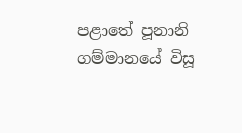පළාතේ පූනානි ගම්මානයේ විසූ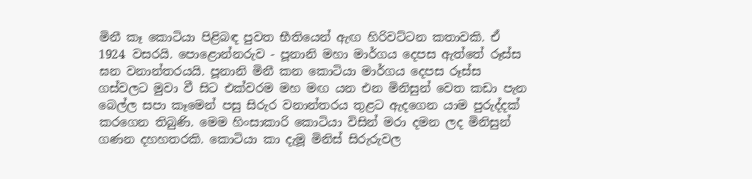මිනී කෑ කොටියා පිළිබඳ පුවත භීතියෙන් ඇඟ හිරිවට්ටන කතාවකි. ඒ 1924 වසරයි. පොළොන්නරුව - පූනානි මහා මාර්ගය දෙපස ඇත්තේ රූස්ස ඝන වනාන්තරයයි. පූනානි මිනී කන කොටියා මාර්ගය දෙපස රූස්ස ගස්වලට මුවා වී සිට එක්වරම මහ මඟ යන එන මිනිසුන් වෙත කඩා පැන බෙල්ල සපා කෑමෙන් පසු සිරුර වනාන්තරය තුළට ඇදගෙන යාම පුරුද්දක් කරගෙන තිබුණි. මෙම හිංසාකාරි කොටියා විසින් මරා දමන ලද මිනිසුන් ගණන දහහතරකි. කොටියා කා දැමූ මිනිස් සිරුරුවල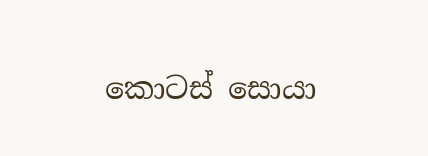කොටස් සොයා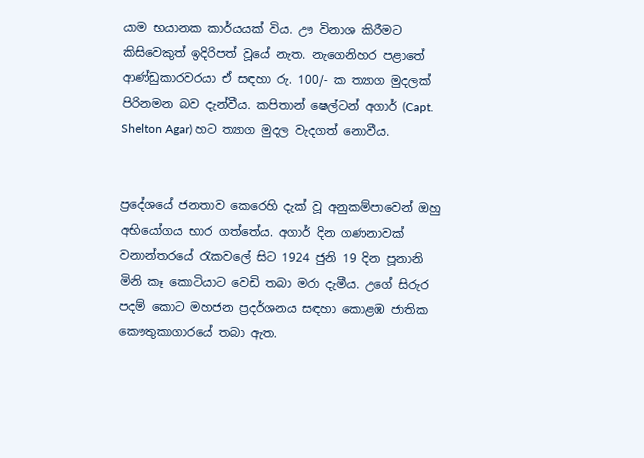යාම භයානක කාර්යයක් විය. ඌ විනාශ කිරීමට කිසිවෙකුත් ඉදිරිපත් වූයේ නැත. නැගෙනිහර පළාතේ ආණ්ඩුකාරවරයා ඒ සඳහා රු. 100/- ක ත්‍යාග මුදලක් පිරිනමන බව දැන්වීය. කපිතාන් ෂෙල්ටන් අගාර් (Capt. Shelton Agar) හට ත්‍යාග මුදල වැදගත් නොවීය.


ප්‍රදේශයේ ජනතාව කෙරෙහි දැක් වූ අනුකම්පාවෙන් ඔහු අභියෝගය භාර ගත්තේය. අගාර් දින ගණනාවක් වනාන්තරයේ රැකවලේ සිට 1924 ජුනි 19 දින පූනානි මිනි කෑ කොටියාට වෙඩි තබා මරා දැමීය. උගේ සිරුර පදම් කොට මහජන ප්‍රදර්ශනය සඳහා කොළඹ ජාතික කෞතුකාගාරයේ තබා ඇත.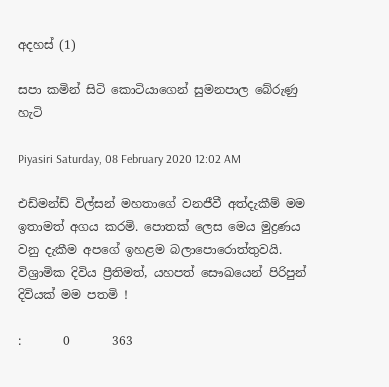අදහස් (1)

සපා කමින් සිටි කොටියාගෙන් සුමනපාල බේරුණු හැටි

Piyasiri Saturday, 08 February 2020 12:02 AM

එඩ්මන්ඩ් විල්සන් මහතාගේ වනජීවී අත්දැකීම් මම ඉතාමත් අගය කරමි. පොතක් ලෙස මෙය මුද්‍රණය වනු දැකීම අපගේ ඉහළම බලාපොරොත්තුවයි. විශ්‍රාමික දිවිය ප්‍රීතිමත්, යහපත් සෞඛයෙන් පිරිපුන් දිවියක් මම පතමි !

:       0       363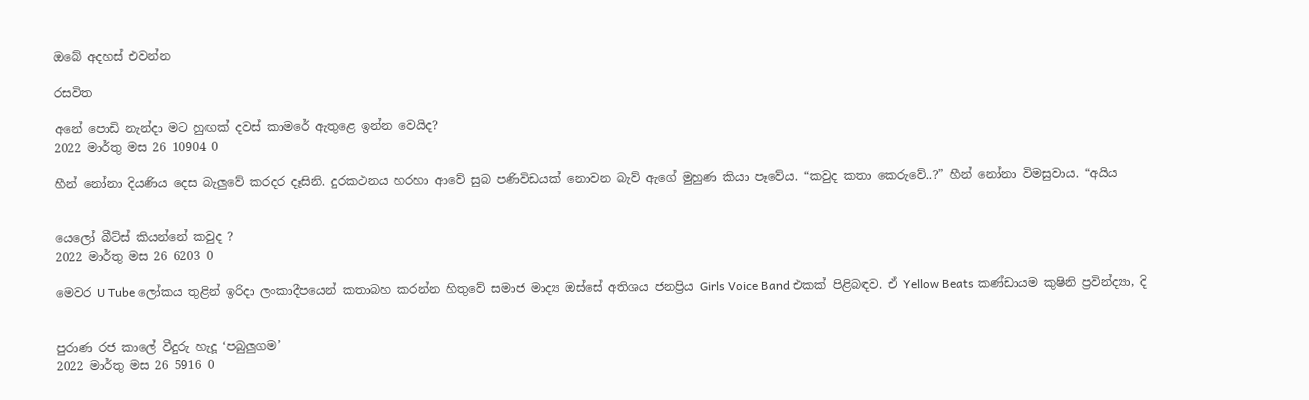ඔබේ අදහස් එවන්න

රසවිත

අනේ පොඩි නැන්දා මට හුඟක් දවස් කාමරේ ඇතුළෙ ඉන්න වෙයිද?
2022 මාර්තු මස 26 10904 0

හීන් නෝනා දියණිය දෙස බැලු‍වේ කරදර දෑසිනි. දුරකථනය හරහා ආවේ සුබ පණිවිඩයක් නොවන බැව් ඇගේ මුහුණ කියා පෑවේය. “කවුද කතා කෙරුවේ..?” හීන් නෝනා විමසුවාය. “අයිය


යෙලෝ බීට්ස් කියන්නේ කවුද ?
2022 මාර්තු මස 26 6203 0

මෙවර U Tube ලෝකය තුළින් ඉරිදා ලංකාදීපයෙන් කතාබහ කරන්න හිතුවේ සමාජ මාද්‍ය ඔස්සේ අතිශය ජනප්‍රිය Girls Voice Band එකක් පිළිබඳව. ඒ Yellow Beats කණ්ඩායම කුෂිනි ප්‍රවින්ද්‍යා, දි


පුරාණ රජ කාලේ වීදුරු හැදූ ‘පබුලුගම’
2022 මාර්තු මස 26 5916 0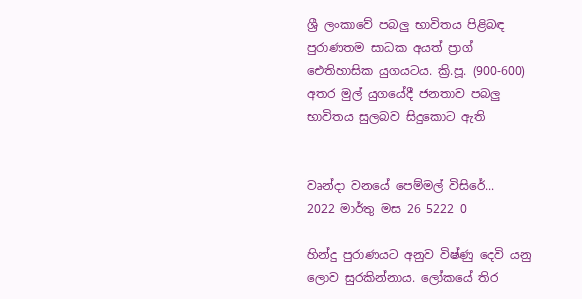ශ්‍රී ලංකාවේ පබලු භාවිතය පිළිබඳ පුරාණතම සාධක අයත් ප්‍රාග් ඓතිහාසික යුගයටය. ක්‍රි.පූ. (900-600) අතර මුල් යුගයේදී ජනතාව පබලු භාවිතය සුලබව සිදුකොට ඇති


වෘන්දා වනයේ පෙම්මල් විසිරේ...
2022 මාර්තු මස 26 5222 0

හින්දු පුරාණයට අනුව විෂ්ණු දෙවි යනු ලොව සුරකින්නාය. ලෝකයේ තිර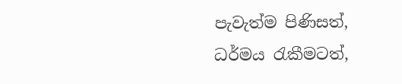පැවැත්ම පිණිසත්, ධර්මය රැකීමටත්,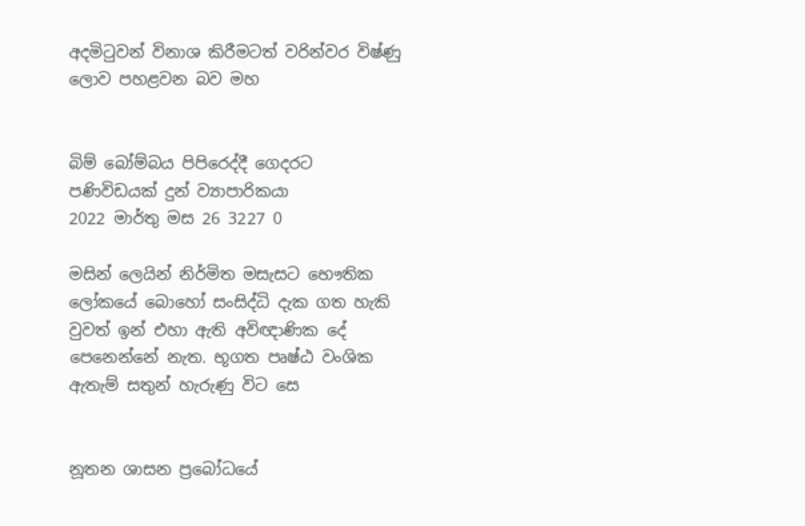අදමිටුවන් විනාශ කිරීමටත් වරින්වර විෂ්ණු ලොව පහළවන බව මහ


බිම් බෝම්බය පිපිරෙද්දී ගෙදරට පණිවිඩයක් දුන් ව්‍යාපාරිකයා
2022 මාර්තු මස 26 3227 0

මසින් ලෙයින් නිර්මිත මසැසට භෞතික ලෝකයේ බොහෝ සංසිද්ධි දැක ගත හැකි වුවත් ඉන් එහා ඇති අවිඥාණික දේ පෙනෙන්නේ නැත. භූගත පෘෂ්ඨ වංශික ඇතැම් සතුන් හැරුණු විට සෙ


නූතන ශාසන ප්‍රබෝධයේ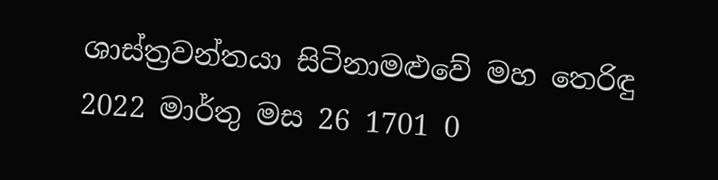ශාස්ත්‍රවන්තයා සිටිනාමළුවේ මහ තෙරිඳු
2022 මාර්තු මස 26 1701 0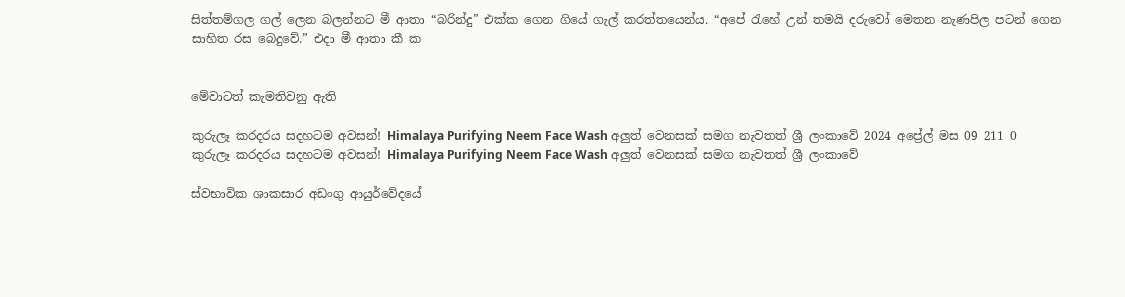සිත්තම්ගල ගල් ලෙන බලන්නට මී ආතා “බරින්දු” එක්ක ගෙන ගියේ ගැල් කරත්තයෙන්ය. “අපේ ‍රැහේ උන් තමයි දරුවෝ මෙතන නැණපිල පටන් ගෙන සාහිත රස බෙදුවේ.” එදා මී ආතා කී ක


මේවාටත් කැමතිවනු ඇති

කුරුලෑ කරදරය සදහටම අවසන්! Himalaya Purifying Neem Face Wash අලුත් වෙනසක් සමග නැවතත් ශ්‍රී ලංකාවේ 2024 අප්‍රේල් මස 09 211 0
කුරුලෑ කරදරය සදහටම අවසන්! Himalaya Purifying Neem Face Wash අලුත් වෙනසක් සමග නැවතත් ශ්‍රී ලංකාවේ

ස්වභාවික ශාකසාර අඩංගු ආයුර්වේදයේ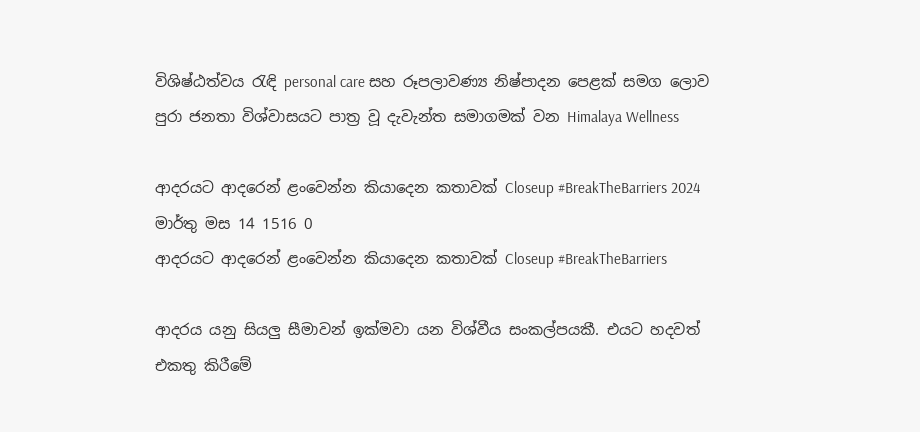විශිෂ්ඨත්වය රැඳි personal care සහ රූපලාවණ්‍ය නිෂ්පාදන පෙළක් සමග ලොව පුරා ජනතා විශ්වාසයට පාත්‍ර වූ දැවැන්ත සමාගමක් වන Himalaya Wellness

ආදරයට ආදරෙන් ළංවෙන්න කියාදෙන කතාවක් Closeup #BreakTheBarriers 2024 මාර්තු මස 14 1516 0
ආදරයට ආදරෙන් ළංවෙන්න කියාදෙන කතාවක් Closeup #BreakTheBarriers

ආදරය යනු සියලු සීමාවන් ඉක්මවා යන විශ්වීය සංකල්පයකී. එයට හදවත් එකතු කිරීමේ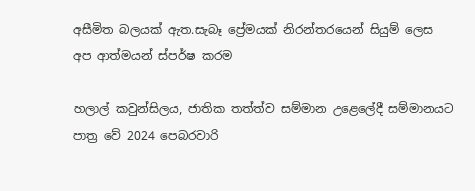අසීමිත බලයක් ඇත.සැබෑ ප්‍රේමයක් නිරන්තරයෙන් සියුම් ලෙස අප ආත්මයන් ස්පර්ෂ කරම

හලාල් කවුන්සිලය, ජාතික තත්ත්ව සම්මාන උළෙලේදී සම්මානයට පාත්‍ර වේ 2024 පෙබරවාරි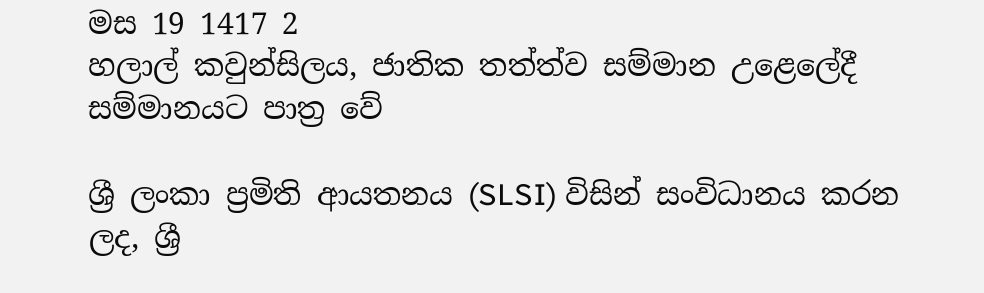මස 19 1417 2
හලාල් කවුන්සිලය, ජාතික තත්ත්ව සම්මාන උළෙලේදී සම්මානයට පාත්‍ර වේ

ශ්‍රී ලංකා ප්‍රමිති ආයතනය (SLSI) විසින් සංවිධානය කරන ලද, ශ්‍රී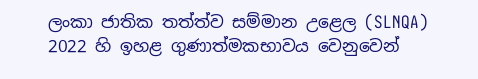ලංකා ජාතික තත්ත්ව සම්මාන උළෙල (SLNQA) 2022 හි ඉහළ ගුණාත්මකභාවය වෙනුවෙන්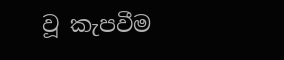වූ කැපවීම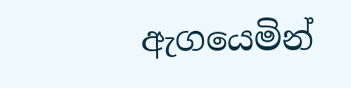ඇගයෙමින්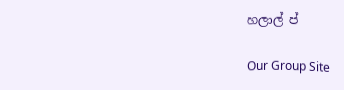හලාල් ප්

Our Group Site